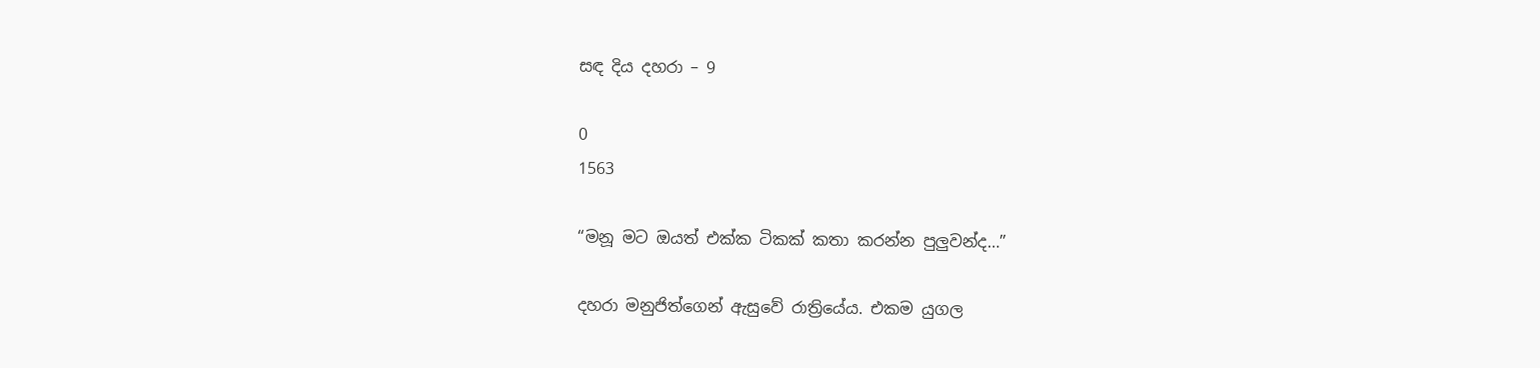සඳ දිය දහරා – 9

0
1563

“මනූ මට ඔයත් එක්ක ටිකක් කතා කරන්න පුලුවන්ද…”

දහරා මනුජිත්ගෙන් ඇසුවේ රාත්‍රියේය. එකම යුගල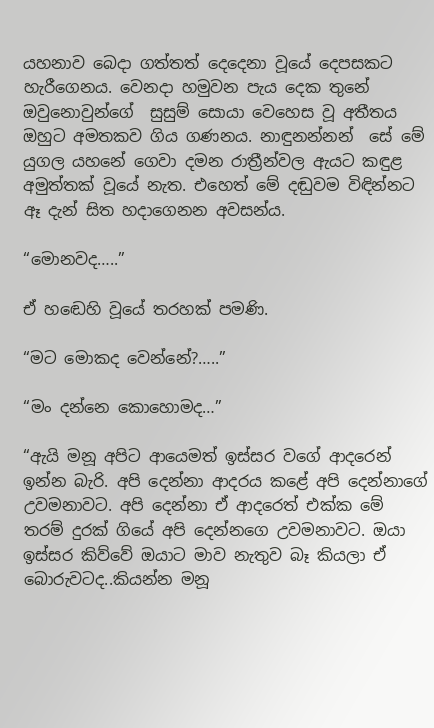යහනාව බෙදා ගත්තත් දෙදෙනා වූයේ දෙපසකට හැරීගෙනය. වෙනදා හමුවන පැය දෙක තුනේ ඔවුනොවුන්ගේ  සුසුම් සොයා වෙහෙස වූ අතීතය ඔහුට අමතකව ගිය ගණනය. නාඳුනන්නන්  සේ මේ යුගල යහනේ ගෙවා දමන රාත්‍රීන්වල ඇයට කඳුළ අමුත්තක් වූයේ නැත. එහෙත් මේ දඬුවම විඳින්නට ඈ දැන් සිත හදාගෙනන අවසන්ය.

“මොනවද…..”

ඒ හඬෙහි වූයේ තරහක් පමණි.

“මට මොකද වෙන්නේ?…..”

“මං දන්නෙ කොහොමද…”

“ඇයි මනූ අපිට ආයෙමත් ඉස්සර වගේ ආදරෙන් ඉන්න බැරි. අපි දෙන්නා ආදරය කළේ අපි දෙන්නාගේ උවමනාවට. අපි දෙන්නා ඒ ආදරෙත් එක්ක මේ තරම් දුරක් ගියේ අපි දෙන්නගෙ උවමනාවට. ඔයා ඉස්සර කිව්වේ ඔයාට මාව නැතුව බෑ කියලා ඒ බොරුවටද..කියන්න මනූ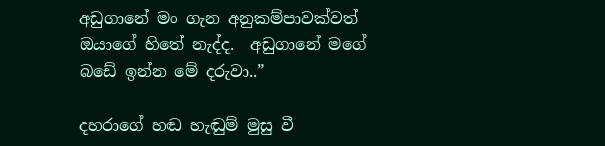අඩුගානේ මං ගැන අනුකම්පාවක්වත් ඔයාගේ හිතේ නැද්ද.  අඩුගානේ මගේ බඩේ ඉන්න මේ දරුවා..”

දහරාගේ හඬ හැඬුම් මුසු වී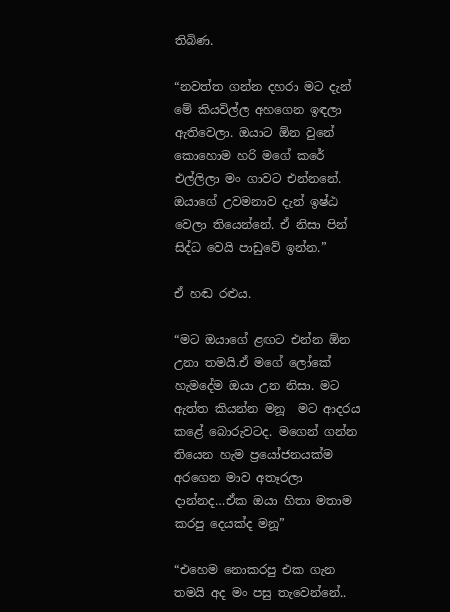තිබිණ.

“නවත්ත ගන්න දහරා මට දැන් මේ කියවිල්ල අහගෙන ඉඳලා ඇතිවෙලා. ඔයාට ඕන වුනේ කොහොම හරි මගේ කරේ එල්ලිලා මං ගාවට එන්නනේ. ඔයාගේ උවමනාව දැන් ඉෂ්ඨ වෙලා තියෙන්නේ. ඒ නිසා පින් සිද්ධ වෙයි පාඩුවේ ඉන්න.”

ඒ හඬ රළුය.

“මට ඔයාගේ ළඟට එන්න ඕන උනා තමයි.ඒ මගේ ලෝකේ හැමදේම ඔයා උන නිසා. මට ඇත්ත කියන්න මනූ  මට ආදරය කළේ බොරුවටද. මගෙන් ගන්න තියෙන හැම ප්‍රයෝජනයක්ම අරගෙන මාව අතෑරලා දාන්නද…ඒක ඔයා හිතා මතාම කරපු දෙයක්ද මනූ”

“එහෙම නොකරපු එක ගැන තමයි අද මං පසු තැවෙන්නේ..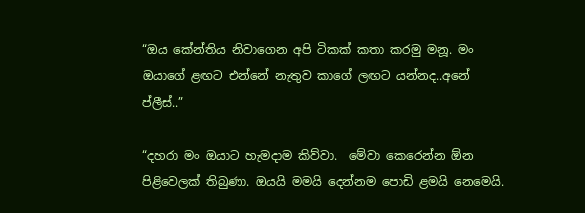“ඔය කේන්තිය නිවාගෙන අපි ටිකක් කතා කරමු මනූ. මං ඔයාගේ ළඟට එන්නේ නැතුව කාගේ ලඟට යන්නද..අනේ ප්ලීස්..”

“දහරා මං ඔයාට හැමදාම කිව්වා.  මේවා කෙරෙන්න ඕන පිළිවෙලක් තිබුණා. ඔයයි මමයි දෙන්නම පොඩි ළමයි නෙමෙයි.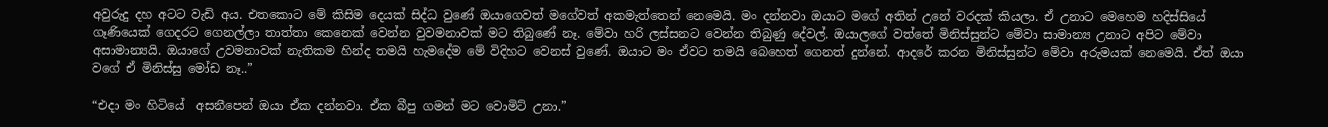අවුරුදු දහ අටට වැඩි අය. එතකොට මේ කිසිම දෙයක් සිද්ධ වුණේ ඔයාගෙවත් මගේවත් අකමැත්තෙන් නෙමෙයි. මං දන්නවා ඔයාට මගේ අතින් උනේ වරදක් කියලා. ඒ උනාට මෙහෙම හදිස්සියේ ගෑණියෙක් ගෙදරට ගෙනල්ලා තාත්තා කෙනෙක් වෙන්න වුවමනාවක් මට තිබුණේ නෑ. මේවා හරි ලස්සනට වෙන්න තිබුණු දේවල්. ඔයාලගේ වත්තේ මිනිස්සුන්ට මේවා සාමාන්‍ය උනාට අපිට මේවා අසාමාන්‍යයි. ඔයාගේ උවමනාවක් නැතිකම හින්ද තමයි හැමදේම මේ විදිහට වෙනස් වුණේ. ඔයාට මං ඒවට තමයි බෙහෙත් ගෙනත් දුන්නේ. ආදරේ කරන මිනිස්සුන්ට මේවා අරුමයක් නෙමෙයි. ඒත් ඔයා වගේ ඒ මිනිස්සු මෝඩ නෑ..”

“එදා මං හිටියේ  අසනීපෙන් ඔයා ඒක දන්නවා. ඒක බීපු ගමන් මට වොමිට් උනා.”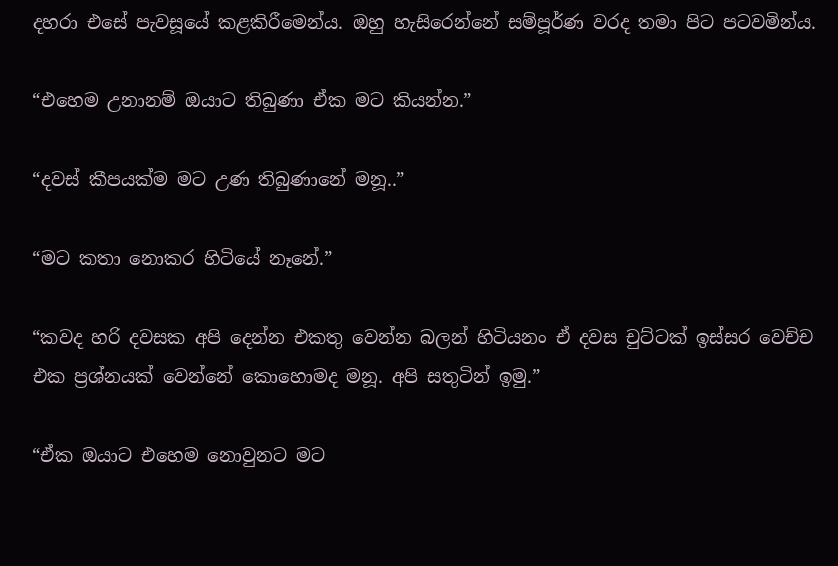දහරා එසේ පැවසූයේ කළකිරීමෙන්ය. ඔහු හැසිරෙන්නේ සම්පූර්ණ වරද තමා පිට පටවමින්ය.

“එහෙම උනානම් ඔයාට තිබුණා ඒක මට කියන්න.”

“දවස් කීපයක්ම මට උණ තිබුණානේ මනූ..”

“මට කතා නොකර හිටියේ නෑනේ.”

“කවද හරි දවසක අපි දෙන්න එකතු වෙන්න බලන් හිටියනං ඒ දවස චුට්ටක් ඉස්සර වෙච්ච එක ප්‍රශ්නයක් වෙන්නේ කොහොමද මනූ. අපි සතුටින් ඉමු.”

“ඒක ඔයාට එහෙම නොවුනට මට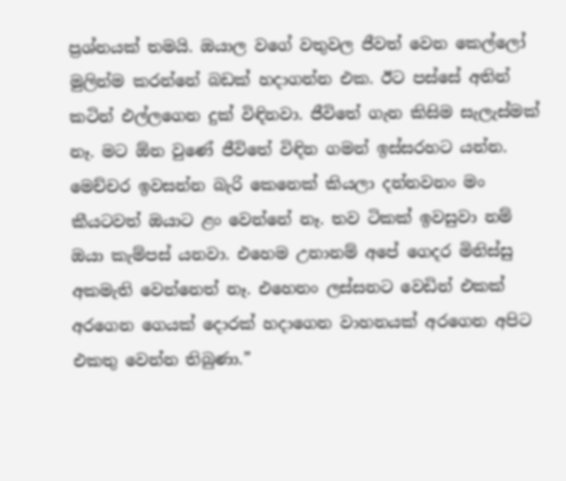ප්‍රශ්නයක් තමයි. ඔයාල වගේ වතුවල ජීවත් වෙන කෙල්ලෝ මුලින්ම කරන්නේ බඩක් හදාගන්න එක. ඊට පස්සේ අතින් කටින් එල්ලගෙන දුක් විඳිනවා. ජීවිතේ ගැන කිසිම සැලැස්මක් නෑ. මට ඕන වුණේ ජීවිතේ විඳින ගමන් ඉස්සරහට යන්න. මෙච්චර ඉවසන්න බැරි කෙනෙක් කියලා දන්නවනං මං කීයටවත් ඔයාට ළං වෙන්නේ නෑ. තව ටිකක් ඉවසුවා නම් ඔයා කැම්පස් යනවා. එහෙම උනානම් අපේ ගෙදර මිනිස්සු අකමැති වෙන්නෙත් නෑ. එහෙනං ලස්සනට වෙඩින් එකක් අරගෙන ගෙයක් දොරක් හදාගෙන වාහනයක් අරගෙන අපිට එකතු වෙන්න තිබුණා.”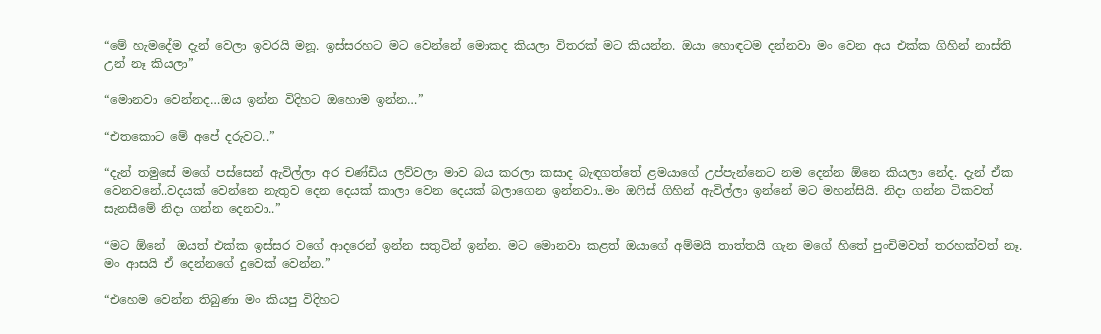“මේ හැමදේම දැන් වෙලා ඉවරයි මනූ. ඉස්සරහට මට වෙන්නේ මොකද කියලා විතරක් මට කියන්න. ඔයා හොඳටම දන්නවා මං වෙන අය එක්ක ගිහින් නාස්ති උන් නෑ කියලා”

“මොනවා වෙන්නද…ඔය ඉන්න විදිහට ඔහොම ඉන්න…”

“එතකොට මේ අපේ දරුවට..”

“දැන් තමුසේ මගේ පස්සෙන් ඇවිල්ලා අර චණ්ඩිය ලව්වලා මාව බය කරලා කසාද බැඳගත්තේ ළමයාගේ උප්පැන්නෙට නම දෙන්න ඕනෙ කියලා නේද. දැන් ඒක වෙනවනේ..වදයක් වෙන්නෙ නැතුව දෙන දෙයක් කාලා වෙන දෙයක් බලාගෙන ඉන්නවා..මං ඔෆිස් ගිහින් ඇවිල්ලා ඉන්නේ මට මහන්සියි. නිදා ගන්න ටිකවත් සැනසීමේ නිදා ගන්න දෙනවා..”

“මට ඕනේ  ඔයත් එක්ක ඉස්සර වගේ ආදරෙන් ඉන්න සතුටින් ඉන්න. මට මොනවා කළත් ඔයාගේ අම්මයි තාත්තයි ගැන මගේ හිතේ පුංචිමවත් තරහක්වත් නෑ. මං ආසයි ඒ දෙන්නගේ දුවෙක් වෙන්න.”

“එහෙම වෙන්න තිබුණා මං කියපු විදිහට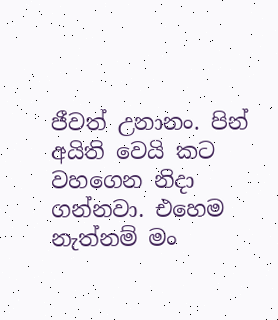ජීවත් උනානං. පින්  අයිති වෙයි කට වහගෙන නිදා ගන්නවා. එහෙම නැත්නම් මං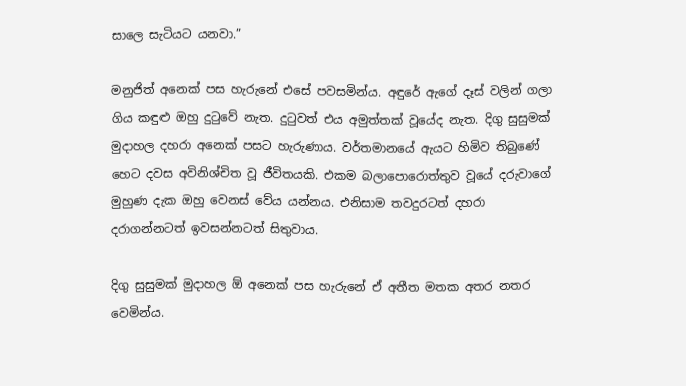සාලෙ සැටියට යනවා.”

මනුජිත් අනෙක් පස හැරුනේ එසේ පවසමින්ය. අඳුරේ ඇගේ දෑස් වලින් ගලා ගිය කඳුළු ඔහු දුටුවේ නැත. දුටුවත් එය අමුත්තක් වූයේද නැත. දිගු සුසුමක් මුදාහල දහරා අනෙක් පසට හැරුණාය. වර්තමානයේ ඇයට හිමිව තිබුණේ හෙට දවස අවිනිශ්චිත වූ ජීවිතයකි. එකම බලාපොරොත්තුව වූයේ දරුවාගේ මුහුණ දැක ඔහු වෙනස් වේය යන්නය. එනිසාම තවදුරටත් දහරා දරාගන්නටත් ඉවසන්නටත් සිතුවාය.

දිගු සුසුමක් මුදාහල ඕ අනෙක් පස හැරුනේ ඒ අතීත මතක අතර නතර වෙමින්ය.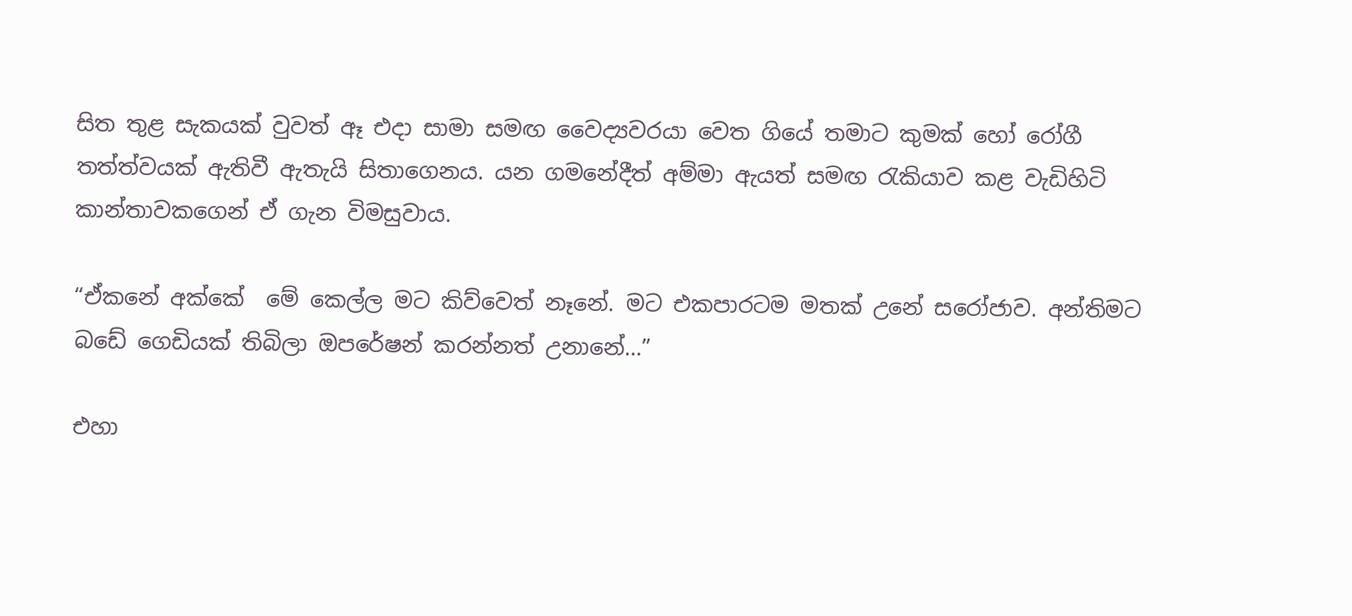සිත තුළ සැකයක් වුවත් ඈ එදා සාමා සමඟ වෛද්‍යවරයා වෙත ගියේ තමාට කුමක් හෝ රෝගී තත්ත්වයක් ඇතිවී ඇතැයි සිතාගෙනය. යන ගමනේදීත් අම්මා ඇයත් සමඟ රැකියාව කළ වැඩිහිටි කාන්තාවකගෙන් ඒ ගැන විමසුවාය.

“ඒකනේ අක්කේ  මේ කෙල්ල මට කිව්වෙත් නෑනේ. මට එකපාරටම මතක් උනේ සරෝජාව. අන්තිමට බඩේ ගෙඩියක් තිබිලා ඔපරේෂන් කරන්නත් උනානේ…”

එහා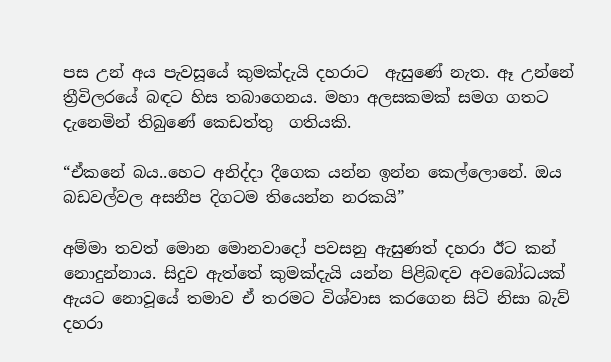පස උන් අය පැවසූයේ කුමක්දැයි දහරාට  ඇසුණේ නැත. ඈ උන්නේ ත්‍රීවිලරයේ බඳට හිස තබාගෙනය. මහා අලසකමක් සමග ගතට දැනෙමින් තිබුණේ කෙඩත්තු  ගතියකි.

“ඒකනේ බය..හෙට අනිද්දා දීගෙක යන්න ඉන්න කෙල්ලොනේ. ඔය බඩවල්වල අසනීප දිගටම තියෙන්න නරකයි”

අම්මා තවත් මොන මොනවාදෝ පවසනු ඇසුණත් දහරා ඊට කන් නොදුන්නාය. සිදුව ඇත්තේ කුමක්දැයි යන්න පිළිබඳව අවබෝධයක් ඇයට නොවූයේ තමාව ඒ තරමට විශ්වාස කරගෙන සිටි නිසා බැව් දහරා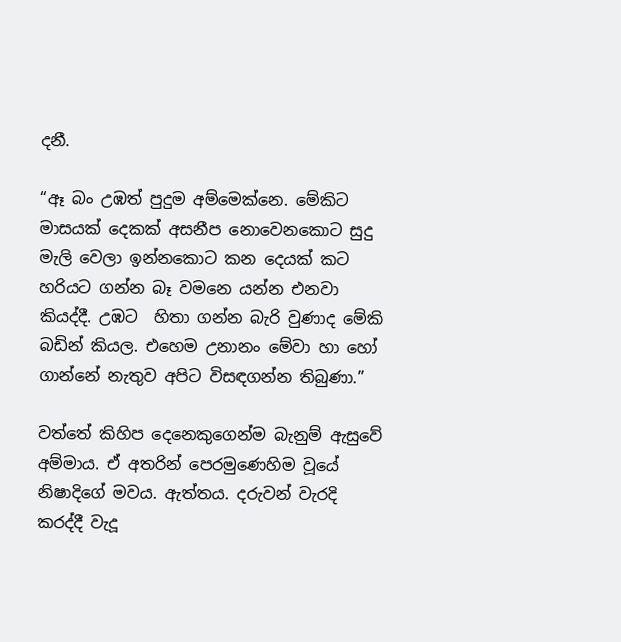දනී.

“ඈ බං උඹත් පුදුම අම්මෙක්නෙ. මේකිට මාසයක් දෙකක් අසනීප නොවෙනකොට සුදු මැලි වෙලා ඉන්නකොට කන දෙයක් කට හරියට ගන්න බෑ වමනෙ යන්න එනවා කියද්දී. උඹට  හිතා ගන්න බැරි වුණාද මේකි බඩින් කියල. එහෙම උනානං මේවා හා හෝ ගාන්නේ නැතුව අපිට විසඳගන්න තිබුණා.”

වත්තේ කිහිප දෙනෙකුගෙන්ම බැනුම් ඇසුවේ අම්මාය. ඒ අතරින් පෙරමුණෙහිම වූයේ නිෂාදිගේ මවය. ඇත්තය. දරුවන් වැරදි කරද්දී වැදූ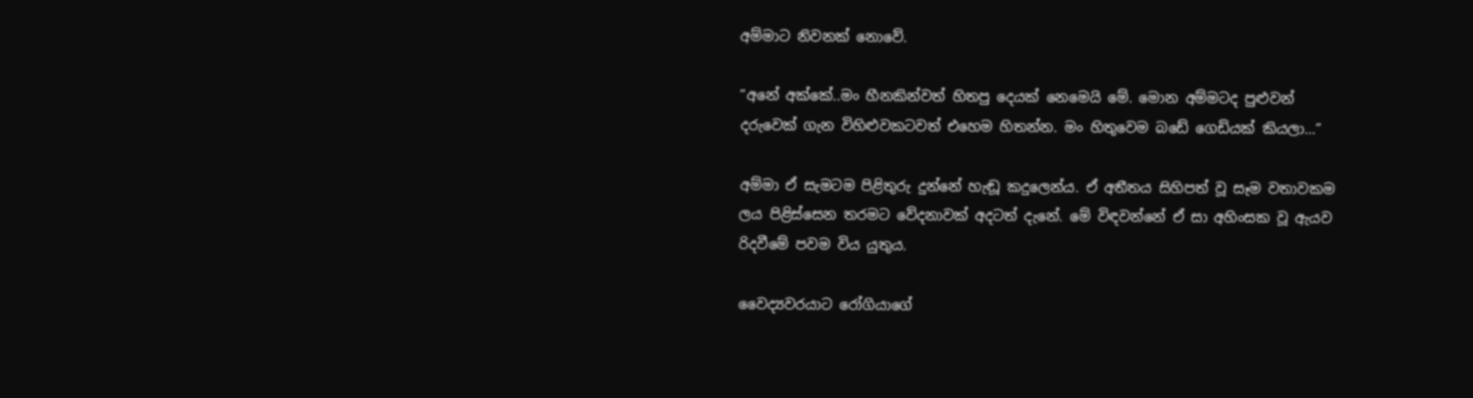අම්මාට නිවනක් නොවේ.

“අනේ අක්කේ..මං හීනකින්වත් හිතපු දෙයක් නෙමෙයි මේ. මොන අම්මටද පුළුවන් දරුවෙක් ගැන විහිළුවකටවත් එහෙම හිතන්න. මං හිතුවෙම බඩේ ගෙඩියක් කියලා…”

අම්මා ඒ සැමටම පිළිතුරු දුන්නේ හැඬූ කදුලෙන්ය. ඒ අතීතය සිහිපත් වූ සෑම වතාවකම ලය පිළිස්සෙන තරමට වේදනාවක් අදටත් දැනේ. මේ විඳවන්නේ ඒ සා අහිංසක වූ ඇයව රිදවීමේ පවම විය යුතුය.

වෛද්‍යවරයාට රෝගියාගේ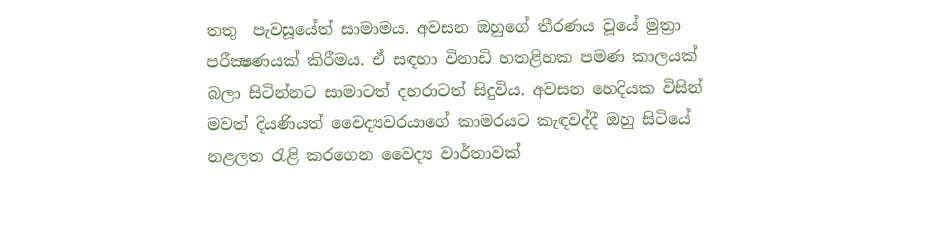තතු  පැවසූයේත් සාමාමය. අවසන ඔහුගේ තීරණය වූයේ මුත්‍රා  පරීක්‍ෂණයක් කිරීමය. ඒ සඳහා විනාඩි හතළිහක පමණ කාලයක් බලා සිටින්නට සාමාටත් දහරාටත් සිදුවිය. අවසන හෙදියක විසින් මවත් දියණියත් වෛද්‍යවරයාගේ කාමරයට කැඳවද්දී ඔහු සිටියේ නළලත රැළි කරගෙන වෛද්‍ය වාර්තාවක්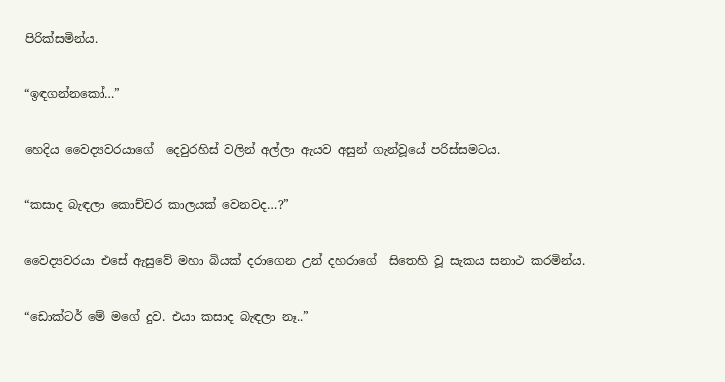පිරික්සමින්ය.

“ඉඳගන්නකෝ…”

හෙදිය වෛද්‍යවරයාගේ  දෙවුරහිස් වලින් අල්ලා ඇයව අසුන් ගැන්වූයේ පරිස්සමටය.

“කසාද බැඳලා කොච්චර කාලයක් වෙනවද…?”

වෛද්‍යවරයා එසේ ඇසුවේ මහා බියක් දරාගෙන උන් දහරාගේ  සිතෙහි වූ සැකය සනාථ කරමින්ය.

“ඩොක්ටර් මේ මගේ දුව. එයා කසාද බැඳලා නෑ..”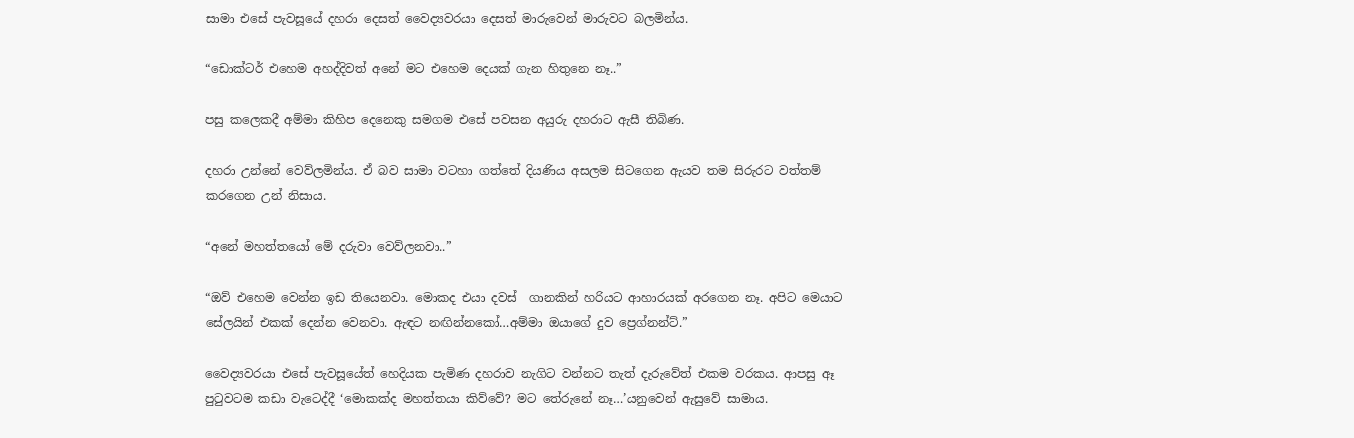සාමා එසේ පැවසූයේ දහරා දෙසත් වෛද්‍යවරයා දෙසත් මාරුවෙන් මාරුවට බලමින්ය.

“ඩොක්ටර් එහෙම අහද්දිවත් අනේ මට එහෙම දෙයක් ගැන හිතුනෙ නෑ..”

පසු කලෙකදී අම්මා කිහිප දෙනෙකු සමගම එසේ පවසන අයුරු දහරාට ඇසී තිබිණ.

දහරා උන්නේ වෙව්ලමින්ය. ඒ බව සාමා වටහා ගත්තේ දියණිය අසලම සිටගෙන ඇයව තම සිරුරට වත්තම් කරගෙන උන් නිසාය.

“අනේ මහත්තයෝ මේ දරුවා වෙව්ලනවා..”

“ඔව් එහෙම වෙන්න ඉඩ තියෙනවා. මොකද එයා දවස්  ගානකින් හරියට ආහාරයක් අරගෙන නෑ. අපිට මෙයාට සේලයින් එකක් දෙන්න වෙනවා. ඇඳට නඟින්නකෝ…අම්මා ඔයාගේ දුව ප්‍රෙග්නන්ට්.”

වෛද්‍යවරයා එසේ පැවසූයේත් හෙදියක පැමිණ දහරාව නැගිට වන්නට තැත් දැරුවේත් එකම වරකය. ආපසු ඈ පුටුවටම කඩා වැටෙද්දී ‘මොකක්ද මහත්තයා කිව්වේ? මට තේරුනේ නෑ…’යනුවෙන් ඇසුවේ සාමාය.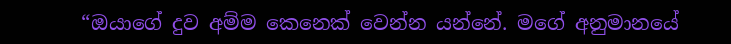“ඔයාගේ දුව අම්ම කෙනෙක් වෙන්න යන්නේ. මගේ අනුමානයේ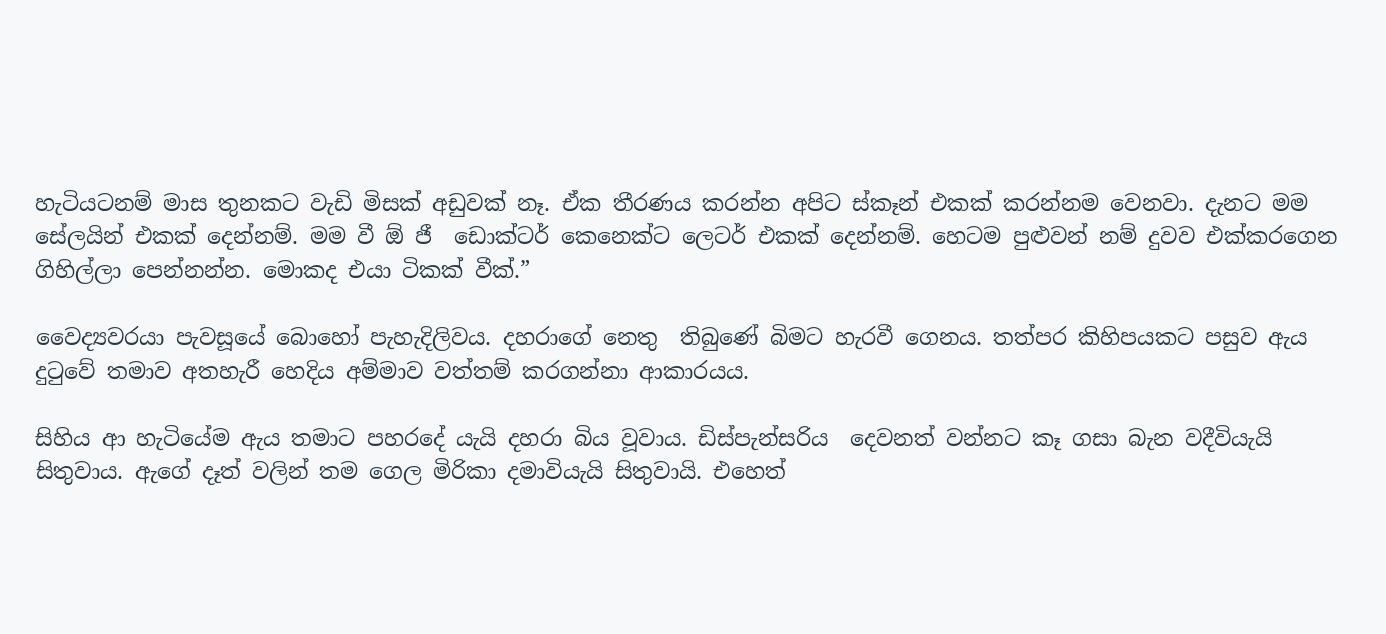හැටියටනම් මාස තුනකට වැඩි මිසක් අඩුවක් නෑ. ඒක තීරණය කරන්න අපිට ස්කෑන් එකක් කරන්නම වෙනවා. දැනට මම සේලයින් එකක් දෙන්නම්. මම වී ඕ ජී  ඩොක්ටර් කෙනෙක්ට ලෙටර් එකක් දෙන්නම්. හෙටම පුළුවන් නම් දුවව එක්කරගෙන ගිහිල්ලා පෙන්නන්න. මොකද එයා ටිකක් වීක්.”

වෛද්‍යවරයා පැවසූයේ බොහෝ පැහැදිලිවය. දහරාගේ නෙතු  තිබුණේ බිමට හැරවී ගෙනය. තත්පර කිහිපයකට පසුව ඇය දුටුවේ තමාව අතහැරී හෙදිය අම්මාව වත්තම් කරගන්නා ආකාරයය.

සිහිය ආ හැටියේම ඇය තමාට පහරදේ යැයි දහරා බිය වූවාය. ඩිස්පැන්සරිය  දෙවනත් වන්නට කෑ ගසා බැන වදීවියැයි සිතුවාය. ඇගේ දෑත් වලින් තම ගෙල මිරිකා දමාවියැයි සිතුවායි. එහෙත්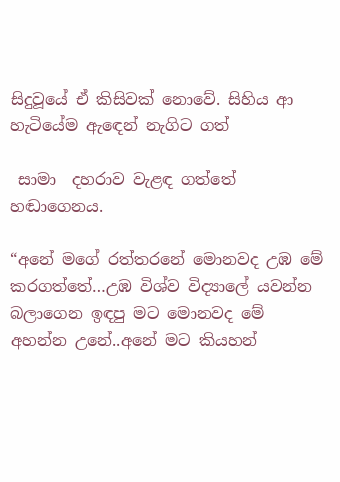සිදුවූයේ ඒ කිසිවක් නොවේ. සිහිය ආ හැටියේම ඇඳෙන් නැගිට ගත්

 සාමා  දහරාව වැළඳ ගත්තේ හඬාගෙනය.

“අනේ මගේ රත්තරනේ මොනවද උඹ මේ කරගත්තේ…උඹ විශ්ව විද්‍යාලේ යවන්න බලාගෙන ඉඳපු මට මොනවද මේ අහන්න උනේ..අනේ මට කියහන්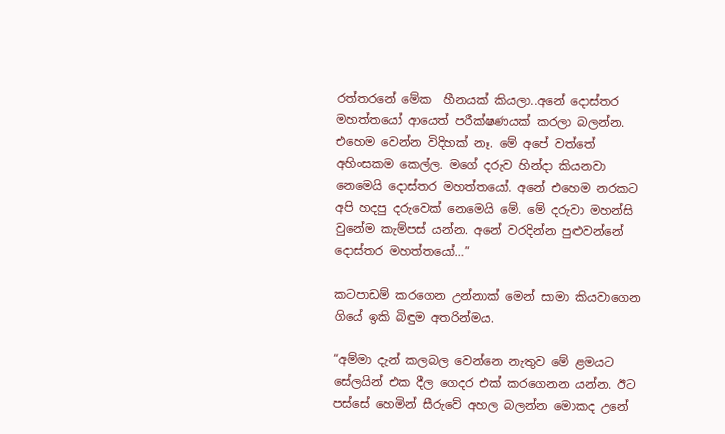රත්තරනේ මේක  හීනයක් කියලා..අනේ දොස්තර මහත්තයෝ ආයෙත් පරීක්ෂණයක් කරලා බලන්න. එහෙම වෙන්න විදිහක් නෑ. මේ අපේ වත්තේ අහිංසකම කෙල්ල. මගේ දරුව හින්දා කියනවා නෙමෙයි දොස්තර මහත්තයෝ. අනේ එහෙම නරකට අපි හදපු දරුවෙක් නෙමෙයි මේ. මේ දරුවා මහන්සි වුනේම කැම්පස් යන්න. අනේ වරදින්න පුළුවන්නේ දොස්තර මහත්තයෝ…”

කටපාඩම් කරගෙන උන්නාක් මෙන් සාමා කියවාගෙන ගියේ ඉකි බිඳුම අතරින්මය.

“අම්මා දැන් කලබල වෙන්නෙ නැතුව මේ ළමයට සේලයින් එක දීල ගෙදර එක් කරගෙනන යන්න. ඊට පස්සේ හෙමින් සීරුවේ අහල බලන්න මොකද උනේ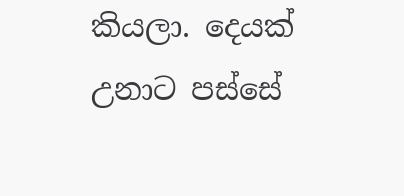කියලා. දෙයක් උනාට පස්සේ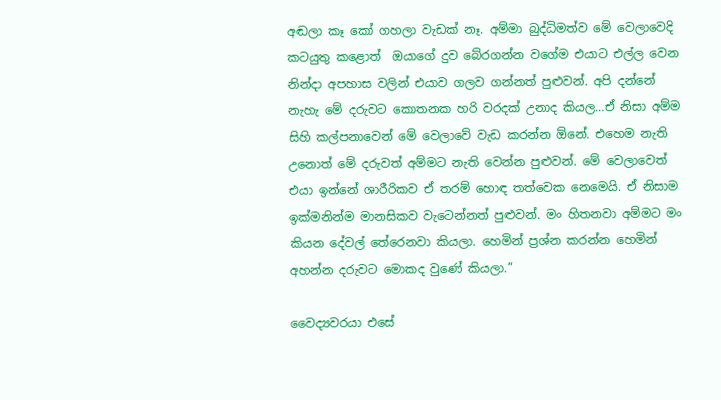අඬලා කෑ කෝ ගහලා වැඩක් නෑ. අම්මා බුද්ධිමත්ව මේ වෙලාවෙදි කටයුතු කළොත්  ඔයාගේ දුව බේරගන්න වගේම එයාට එල්ල වෙන නින්දා අපහාස වලින් එයාව ගලව ගන්නත් පුළුවන්. අපි දන්නේ නැහැ මේ දරුවට කොතනක හරි වරදක් උනාද කියල…ඒ නිසා අම්ම සිහි කල්පනාවෙන් මේ වෙලාවේ වැඩ කරන්න ඕනේ. එහෙම නැති උනොත් මේ දරුවත් අම්මට නැති වෙන්න පුළුවන්. මේ වෙලාවෙත් එයා ඉන්නේ ශාරීරිකව ඒ තරම් හොඳ තත්වෙක නෙමෙයි. ඒ නිසාම ඉක්මනින්ම මානසිකව වැටෙන්නත් පුළුවන්. මං හිතනවා අම්මට මං කියන දේවල් තේරෙනවා කියලා. හෙමින් ප්‍රශ්න කරන්න හෙමින් අහන්න දරුවට මොකද වුණේ කියලා.”

වෛද්‍යවරයා එසේ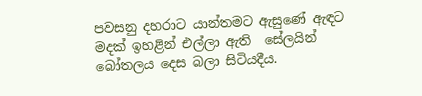පවසනු දහරාට යාන්තමට ඇසුණේ ඇඳට මදක් ඉහළින් එල්ලා ඇති  සේලයින් බෝතලය දෙස බලා සිටියදීය.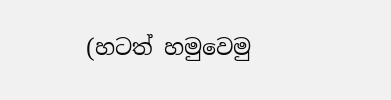(හටත් හමුවෙමු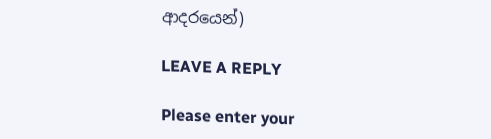ආදරයෙන්)

LEAVE A REPLY

Please enter your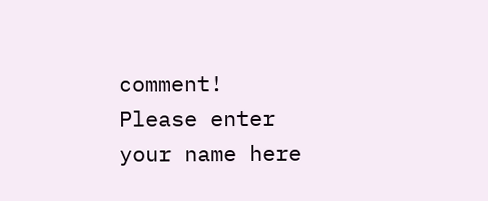comment!
Please enter your name here